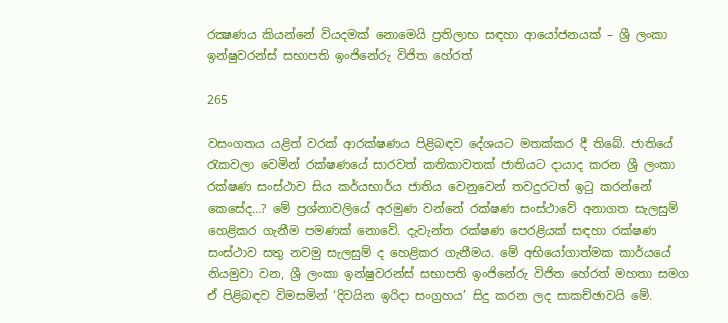රක්‍ෂණය කියන්නේ වියදමක් නොමෙයි ප්‍රතිලාභ සඳහා ආයෝජනයක් – ශ්‍රී ලංකා ඉන්ෂුවරන්ස් සභාපති ඉංජිනේරු විජිත හේරත්

265

වසංගතය යළිත් වරක් ආරක්ෂණය පිළිබඳව දේශයට මතක්කර දී තිබේ. ජාතියේ රැකවලා වෙමින් රක්ෂණයේ සාරවත් කතිකාවතක් ජාතියට දායාද කරන ශ්‍රී ලංකා රක්ෂණ සංස්ථාව සිය කර්යභාර්ය ජාතිය වෙනුවෙන් තවදුරටත් ඉටු කරන්නේ කෙසේද…? මේ ප්‍රශ්නාවලියේ අරමුණ වන්නේ රක්ෂණ සංස්ථාවේ අනාගත සැලසුම් හෙළිකර ගැනීම පමණක් නොවේ. දැවැන්ත රක්ෂණ පෙරළියක් සඳහා රක්ෂණ සංස්ථාව සතු නවමු සැලසුම් ද හෙළිකර ගැනීමය. මේ අභියෝගාත්මක කාර්යයේ නියමුවා වන, ශ්‍රී ලංකා ඉන්ෂුවරන්ස් සභාපති ඉංජිනේරු විජිත හේරත් මහතා සමග ඒ පිළිබඳව විමසමින් ‘දිවයින ඉරිදා සංග්‍රහය’ සිදු කරන ලද සාකච්ඡාවයි මේ.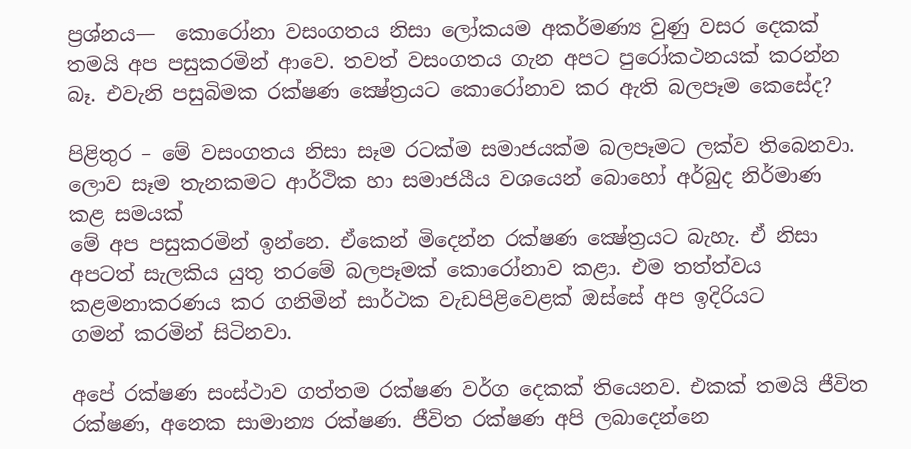ප්‍රශ්නය—  කොරෝනා වසංගතය නිසා ලෝකයම අකර්මණ්‍ය වුණු වසර දෙකක් තමයි අප පසුකරමින් ආවෙ. තවත් වසංගතය ගැන අපට පුරෝකථනයක් කරන්න බෑ. එවැනි පසුබිමක රක්ෂණ ක්‍ෂේත්‍රයට කොරෝනාව කර ඇති බලපෑම කෙසේද?

පිළිතුර – මේ වසංගතය නිසා සෑම රටක්ම සමාජයක්ම බලපෑමට ලක්ව තිබෙනවා. ලොව සෑම තැනකමට ආර්ථික හා සමාජයීය වශයෙන් බොහෝ අර්බුද නිර්මාණ කළ සමයක්
මේ අප පසුකරමින් ඉන්නෙ. ඒකෙන් මිදෙන්න රක්ෂණ ක්‍ෂේත්‍රයට බැහැ. ඒ නිසා අපටත් සැලකිය යුතු තරමේ බලපෑමක් කොරෝනාව කළා. එම තත්ත්වය කළමනාකරණය කර ගනිමින් සාර්ථක වැඩපිළිවෙළක් ඔස්සේ අප ඉදිරියට
ගමන් කරමින් සිටිනවා.

අපේ රක්ෂණ සංස්ථාව ගත්තම රක්ෂණ වර්ග දෙකක් තියෙනව. එකක් තමයි ජීවිත රක්ෂණ, අනෙක සාමාන්‍ය රක්ෂණ. ජීවිත රක්ෂණ අපි ලබාදෙන්නෙ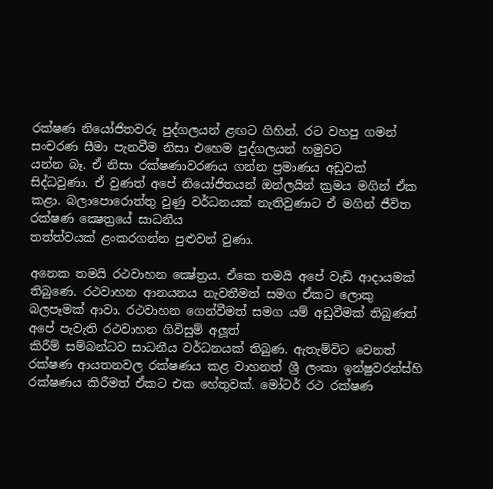රක්ෂණ නියෝජිතවරු පුද්ගලයන් ළඟට ගිහින්. රට වහපු ගමන් සංචරණ සීමා පැනවීම නිසා එහෙම පුද්ගලයන් හමුවට
යන්න බෑ. ඒ නිසා රක්ෂණාවරණය ගන්න ප්‍රමාණය අඩුවක් සිද්ධවුණා. ඒ වුණත් අපේ නියෝජිතයන් ඔන්ලයින් ක්‍රමය මගින් ඒක කළා. බලාපොරොත්තු වුණු වර්ධනයක් නැතිවුණාට ඒ මගින් ජීවිත රක්ෂණ ක්‍ෂෙත්‍රයේ සාධනීය
තත්ත්වයක් ළංකරගන්න පුළුවන් වුණා.

අනෙක තමයි රථවාහන ක්‍ෂේත්‍රය. ඒකෙ තමයි අපේ වැඩි ආදායමක් තිබුණෙ. රථවාහන ආනයනය නැවතීමත් සමග ඒකට ලොකු බලපෑමක් ආවා. රථවාහන ගෙන්වීමත් සමග යම් අඩුවීමක් තිබුණත් අපේ පැවැති රථවාහන ගිවිසුම් අලූත්
කිරීම් සම්බන්ධව සාධනීය වර්ධනයක් තිබුණ. ඇතැම්විට වෙනත් රක්ෂණ ආයතනවල රක්ෂණය කළ වාහනත් ශ්‍රී ලංකා ඉන්ෂුවරන්ස්හි රක්ෂණය කිරීමත් ඒකට එක හේතුවක්. මෝටර් රථ රක්ෂණ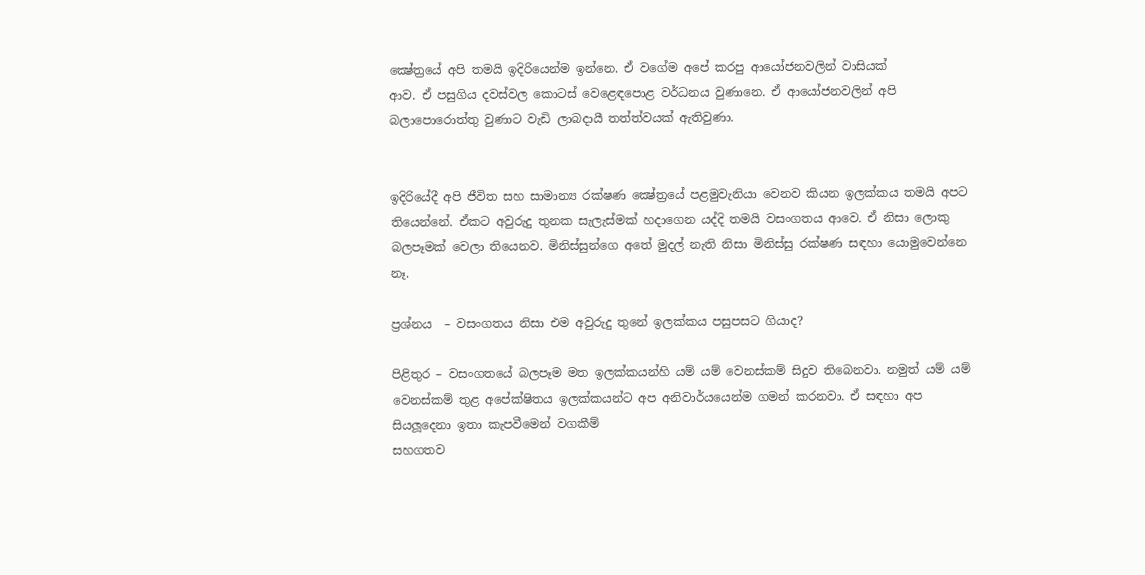ක්‍ෂේත්‍රයේ අපි තමයි ඉදිරියෙන්ම ඉන්නෙ. ඒ වගේම අපේ කරපු ආයෝජනවලින් වාසියක්
ආව. ඒ පසුගිය දවස්වල කොටස් වෙළෙඳපොළ වර්ධනය වුණානෙ. ඒ ආයෝජනවලින් අපි බලාපොරොත්තු වුණාට වැඩි ලාබදායී තත්ත්වයක් ඇතිවුණා.


ඉදිරියේදී අපි ජීවිත සහ සාමාන්‍ය රක්ෂණ ක්‍ෂේත්‍රයේ පළමුවැනියා වෙනව කියන ඉලක්කය තමයි අපට තියෙන්නේ. ඒකට අවුරුදු තුනක සැලැස්මක් හදාගෙන යද්දි තමයි වසංගතය ආවෙ. ඒ නිසා ලොකු බලපෑමක් වෙලා තියෙනව. මිනිස්සුන්ගෙ අතේ මුදල් නැති නිසා මිනිස්සු රක්ෂණ සඳහා යොමුවෙන්නෙ නෑ.

ප්‍රශ්නය  – වසංගතය නිසා එම අවුරුදු තුනේ ඉලක්කය පසුපසට ගියාද?

පිළිතුර – වසංගතයේ බලපෑම මත ඉලක්කයන්හි යම් යම් වෙනස්කම් සිදුව තිබෙනවා. නමුත් යම් යම් වෙනස්කම් තුළ අපේක්ෂිතය ඉලක්කයන්ට අප අනිවාර්යයෙන්ම ගමන් කරනවා. ඒ සඳහා අප සියලූදෙනා ඉතා කැපවීමෙන් වගකීම්
සහගතව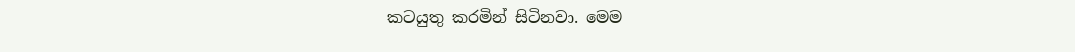කටයුතු කරමින් සිටිනවා. මෙම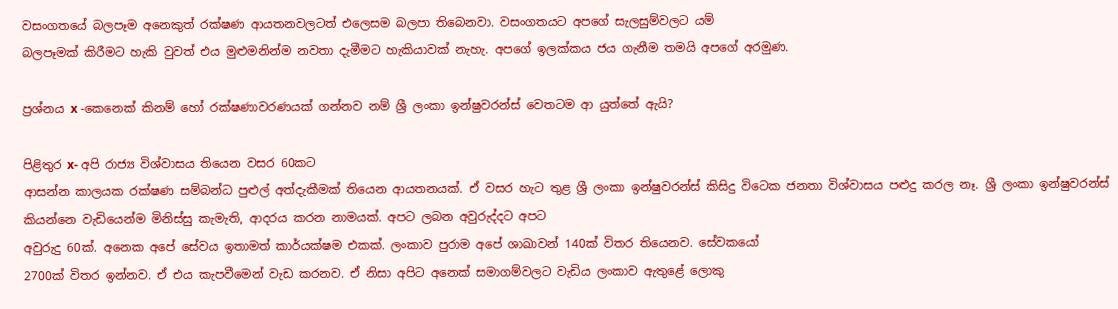වසංගතයේ බලපෑම අනෙකුත් රක්ෂණ ආයතනවලටත් එලෙසම බලපා තිබෙනවා. වසංගතයට අපගේ සැලසුම්වලට යම්
බලපෑමක් කිරීමට හැකි වුවත් එය මුළුමනින්ම නවතා දැමීමට හැකියාවක් නැහැ. අපගේ ඉලක්කය ජය ගැනීම තමයි අපගේ අරමුණ.

ප්‍රශ්නය x -කෙනෙක් කිනම් හෝ රක්ෂණාවරණයක් ගන්නව නම් ශ්‍රී ලංකා ඉන්ෂුවරන්ස් වෙතටම ආ යුත්තේ ඇයි?

පිළිතුර x- අපි රාජ්‍ය විශ්වාසය තියෙන වසර 60කට
ආසන්න කාලයක රක්ෂණ සම්බන්ධ පුළුල් අත්දැකීමක් තියෙන ආයතනයක්. ඒ වසර හැට තුළ ශ්‍රී ලංකා ඉන්ෂුවරන්ස් කිසිදු විටෙක ජනතා විශ්වාසය පළුදු කරල නෑ. ශ්‍රී ලංකා ඉන්ෂුවරන්ස් කියන්නෙ වැඩියෙන්ම මිනිස්සු කැමැති, ආදරය කරන නාමයක්. අපට ලබන අවුරුද්දට අපට
අවුරුදු 60ක්. අනෙක අපේ සේවය ඉතාමත් කාර්යක්ෂම එකක්. ලංකාව පුරාම අපේ ශාඛාවන් 140ක් විතර තියෙනව. සේවකයෝ
2700ක් විතර ඉන්නව. ඒ එය කැපවීමෙන් වැඩ කරනව. ඒ නිසා අපිට අනෙක් සමාගම්වලට වැඩිය ලංකාව ඇතුළේ ලොකු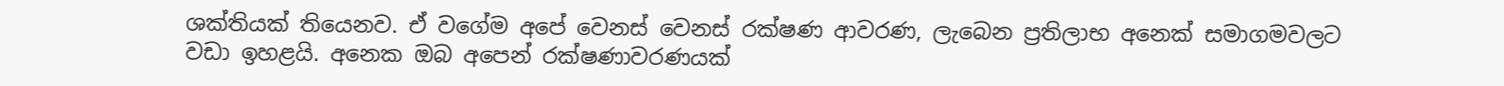ශක්තියක් තියෙනව. ඒ වගේම අපේ වෙනස් වෙනස් රක්ෂණ ආවරණ, ලැබෙන ප්‍රතිලාභ අනෙක් සමාගමවලට
වඩා ඉහළයි. අනෙක ඔබ අපෙන් රක්ෂණාවරණයක්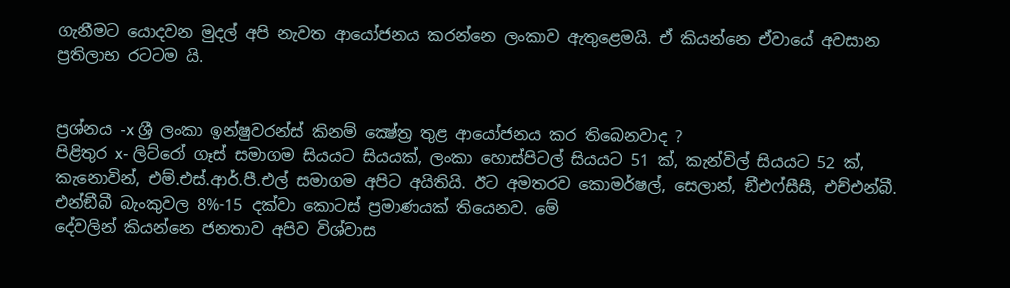ගැනීමට යොදවන මුදල් අපි නැවත ආයෝජනය කරන්නෙ ලංකාව ඇතුළෙමයි. ඒ කියන්නෙ ඒවායේ අවසාන ප්‍රතිලාභ රටටම යි.


ප්‍රශ්නය -x ශ්‍රී ලංකා ඉන්ෂුවරන්ස් කිනම් ක්‍ෂේත්‍ර තුළ ආයෝජනය කර තිබෙනවාද ?
පිළිතුර x- ලිට්රෝ ගෑස් සමාගම සියයට සියයක්, ලංකා හොස්පිටල් සියයට 51 ක්, කැන්විල් සියයට 52 ක්, කැනොවින්, එම්.එස්.ආර්.පී.එල් සමාගම අපිට අයිතියි. ඊට අමතරව කොමර්ෂල්, සෙලාන්, ඞීඑෆ්සීසී, එච්එන්බී. එන්ඞීබී බැංකුවල 8%-15 දක්වා කොටස් ප්‍රමාණයක් තියෙනව. මේ
දේවලින් කියන්නෙ ජනතාව අපිව විශ්වාස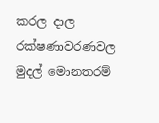කරල දාල රක්ෂණාවරණවල මුදල් මොනතරම්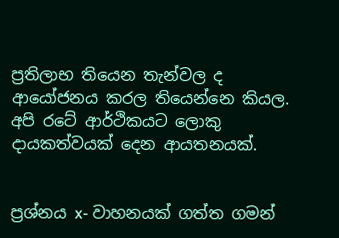ප්‍රතිලාභ තියෙන තැන්වල ද ආයෝජනය කරල තියෙන්නෙ කියල. අපි රටේ ආර්ථිකයට ලොකු දායකත්වයක් දෙන ආයතනයක්.


ප්‍රශ්නය x- වාහනයක් ගත්ත ගමන්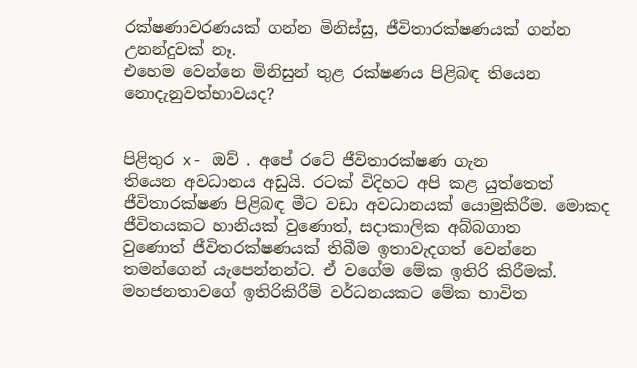රක්ෂණාවරණයක් ගන්න මිනිස්සු, ජීවිතාරක්ෂණයක් ගන්න උනන්දුවක් නෑ.
එහෙම වෙන්නෙ මිනිසුන් තුළ රක්ෂණය පිළිබඳ තියෙන නොදැනුවත්භාවයද?


පිළිතුර x- ඔව් . අපේ රටේ ජීවිතාරක්ෂණ ගැන
තියෙන අවධානය අඩුයි. රටක් විදිහට අපි කළ යුත්තෙත් ජීවිතාරක්ෂණ පිළිබඳ මීට වඩා අවධානයක් යොමුකිරීම. මොකද ජීවිතයකට හානියක් වුණොත්, සදාකාලික අබ්බගාත
වුණොත් ජීවිතරක්ෂණයක් තිබීම ඉතාවැදගත් වෙන්නෙ තමන්ගෙන් යැපෙන්නන්ට. ඒ වගේම මේක ඉතිරි කිරීමක්. මහජනතාවගේ ඉතිරිකිරීම් වර්ධනයකට මේක භාවිත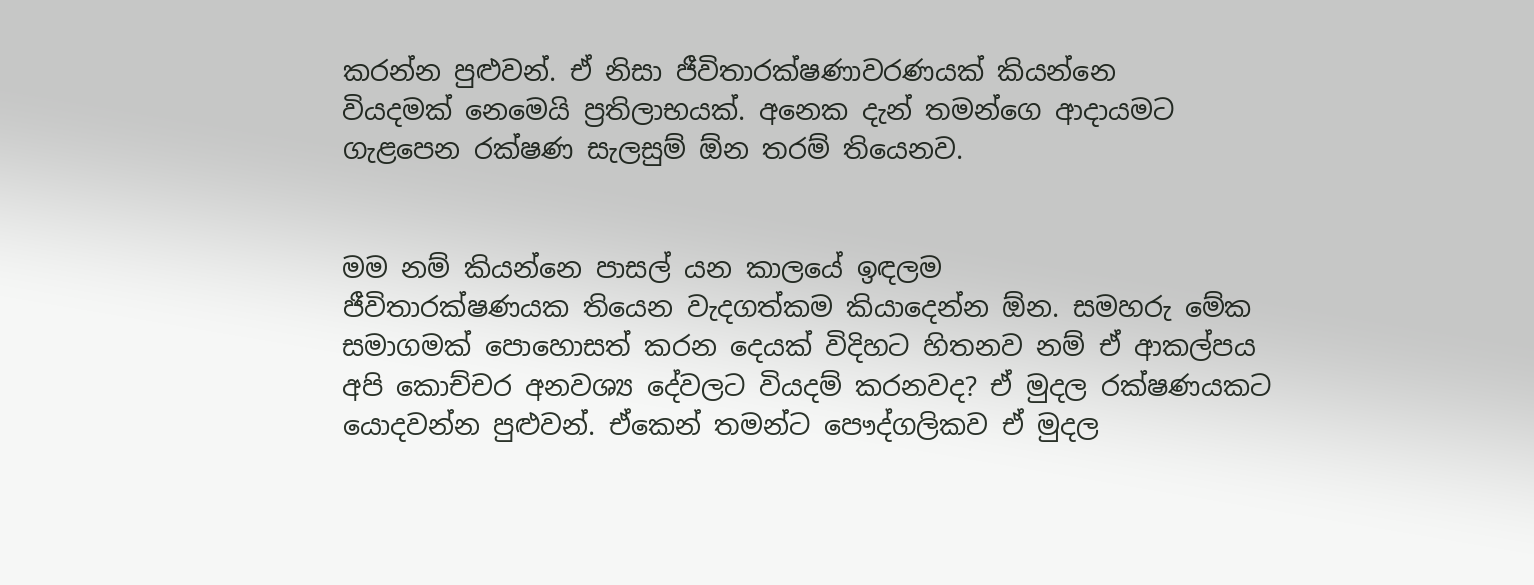කරන්න පුළුවන්. ඒ නිසා ජීවිතාරක්ෂණාවරණයක් කියන්නෙ
වියදමක් නෙමෙයි ප්‍රතිලාභයක්. අනෙක දැන් තමන්ගෙ ආදායමට ගැළපෙන රක්ෂණ සැලසුම් ඕන තරම් තියෙනව.


මම නම් කියන්නෙ පාසල් යන කාලයේ ඉඳලම
ජීවිතාරක්ෂණයක තියෙන වැදගත්කම කියාදෙන්න ඕන. සමහරු මේක සමාගමක් පොහොසත් කරන දෙයක් විදිහට හිතනව නම් ඒ ආකල්පය අපි කොච්චර අනවශ්‍ය දේවලට වියදම් කරනවද? ඒ මුදල රක්ෂණයකට යොදවන්න පුළුවන්. ඒකෙන් තමන්ට පෞද්ගලිකව ඒ මුදල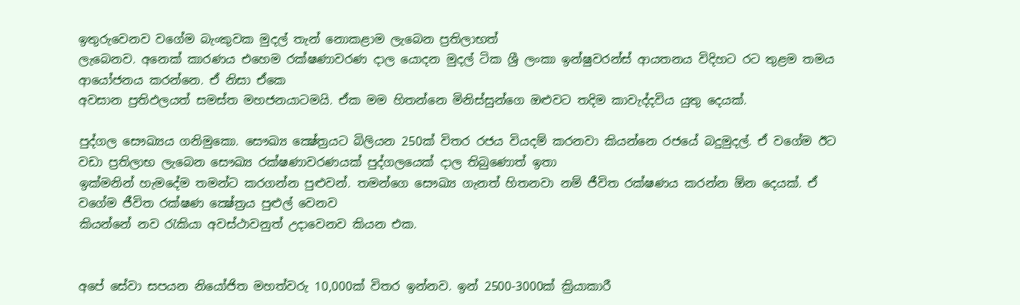ඉතුරුවෙනව වගේම බැංකුවක මුදල් තැන් නොකළාම ලැබෙන ප්‍රතිලාභත්
ලැබෙනව. අනෙක් කාරණය එහෙම රක්ෂණාවරණ දාල යොදන මුදල් ටික ශ්‍රී ලංකා ඉන්ෂුවරන්ස් ආයතනය විදිහට රට තුළම තමය ආයෝජනය කරන්නෙ. ඒ නිසා ඒකෙ
අවසාන ප්‍රතිඵලයත් සමස්ත මහජනයාටමයි. ඒක මම හිතන්නෙ මිනිස්සුන්ගෙ ඔළුවට තදිම කාවැද්දවිය යුතු දෙයක්.

පුද්ගල සෞඛ්‍යය ගනිමුකො. සෞඛ්‍ය ක්‍ෂේත්‍රයට බිලියන 250ක් විතර රජය වියදම් කරනවා කියන්නෙ රජයේ බදුමුදල්. ඒ වගේම ඊට වඩා ප්‍රතිලාභ ලැබෙන සෞඛ්‍ය රක්ෂණාවරණයක් පුද්ගලයෙක් දාල තිබුණොත් ඉතා
ඉක්මනින් හැමදේම තමන්ට කරගන්න පුළුවන්. තමන්ගෙ සෞඛ්‍ය ගැනත් හිතනවා නම් ජීවිත රක්ෂණය කරන්න ඕන දෙයක්. ඒ වගේම ජීවිත රක්ෂණ ක්‍ෂේත්‍රය පුළුල් වෙනව
කියන්නේ නව රැකියා අවස්ථාවනුත් උදාවෙනව කියන එක.


අපේ සේවා සපයන නියෝජිත මහත්වරු 10,000ක් විතර ඉන්නව. ඉන් 2500-3000ක් ක්‍රියාකාරී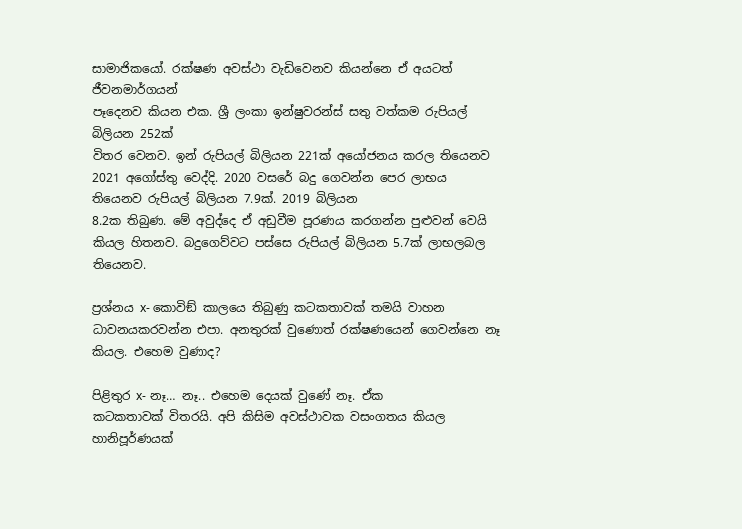සාමාජිකයෝ. රක්ෂණ අවස්ථා වැඩිවෙනව කියන්නෙ ඒ අයටත් ජීවනමාර්ගයන්
පෑදෙනව කියන එක. ශ්‍රී ලංකා ඉන්ෂුවරන්ස් සතු වත්කම රුපියල් බිලියන 252ක්
විතර වෙනව. ඉන් රුපියල් බිලියන 221ක් අයෝජනය කරල තියෙනව 2021 අගෝස්තු වෙද්දි. 2020 වසරේ බදු ගෙවන්න පෙර ලාභය තියෙනව රුපියල් බිලියන 7.9ක්. 2019 බිලියන
8.2ක තිබුණ. මේ අවුද්දෙ ඒ අඩුවීම පූරණය කරගන්න පුළුවන් වෙයි කියල හිතනව. බදුගෙව්වට පස්සෙ රුපියල් බිලියන 5.7ක් ලාභලබල තියෙනව.

ප්‍රශ්නය x- කොවිඞ් කාලයෙ තිබුණු කටකතාවක් තමයි වාහන ධාවනයකරවන්න එපා. අනතුරක් වුණොත් රක්ෂණයෙන් ගෙවන්නෙ නෑ කියල. එහෙම වුණාද?

පිළිතුර x- නෑ… නෑ.. එහෙම දෙයක් වුණේ නෑ. ඒක
කටකතාවක් විතරයි. අපි කිසිම අවස්ථාවක වසංගතය කියල හානිපූර්ණයක්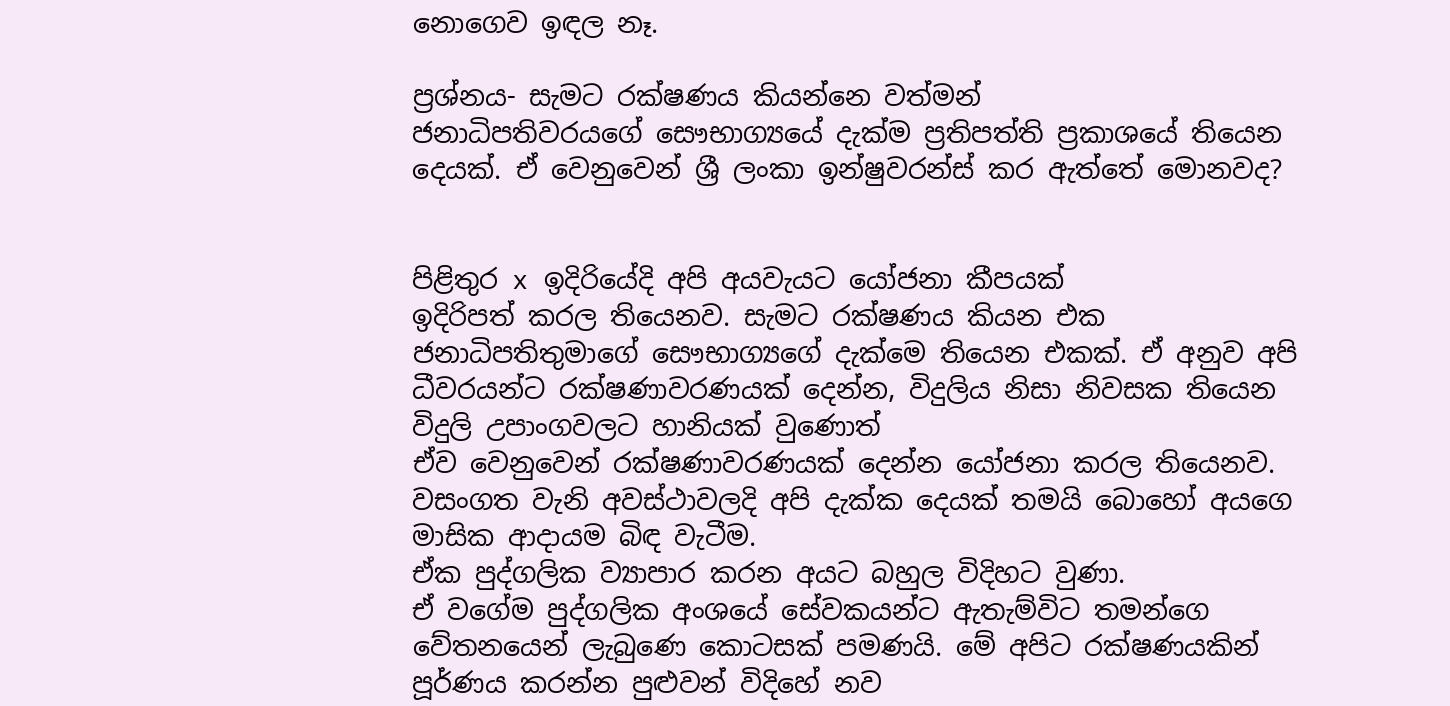නොගෙව ඉඳල නෑ.

ප්‍රශ්නය- සැමට රක්ෂණය කියන්නෙ වත්මන්
ජනාධිපතිවරයගේ සෞභාග්‍යයේ දැක්ම ප්‍රතිපත්ති ප්‍රකාශයේ තියෙන දෙයක්. ඒ වෙනුවෙන් ශ්‍රී ලංකා ඉන්ෂුවරන්ස් කර ඇත්තේ මොනවද?


පිළිතුර x ඉදිරියේදි අපි අයවැයට යෝජනා කීපයක්
ඉදිරිපත් කරල තියෙනව. සැමට රක්ෂණය කියන එක ජනාධිපතිතුමාගේ සෞභාග්‍යගේ දැක්මෙ තියෙන එකක්. ඒ අනුව අපි ධීවරයන්ට රක්ෂණාවරණයක් දෙන්න, විදුලිය නිසා නිවසක තියෙන විදුලි උපාංගවලට හානියක් වුණොත්
ඒව වෙනුවෙන් රක්ෂණාවරණයක් දෙන්න යෝජනා කරල තියෙනව. වසංගත වැනි අවස්ථාවලදි අපි දැක්ක දෙයක් තමයි බොහෝ අයගෙ මාසික ආදායම බිඳ වැටීම.
ඒක පුද්ගලික ව්‍යාපාර කරන අයට බහුල විදිහට වුණා.
ඒ වගේම පුද්ගලික අංශයේ සේවකයන්ට ඇතැම්විට තමන්ගෙ වේතනයෙන් ලැබුණෙ කොටසක් පමණයි. මේ අපිට රක්ෂණයකින් පූර්ණය කරන්න පුළුවන් විදිහේ නව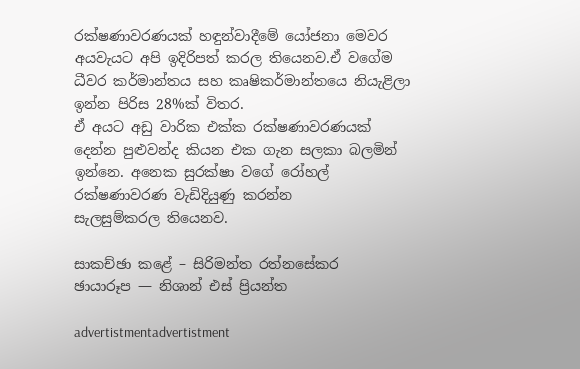රක්ෂණාවරණයක් හඳුන්වාදීමේ යෝජනා මෙවර අයවැයට අපි ඉදිරිපත් කරල තියෙනව.ඒ වගේම ධීවර කර්මාන්තය සහ කෘෂිකර්මාන්තයෙ නියැළිලා ඉන්න පිරිස 28%ක් විතර.
ඒ අයට අඩු වාරික එක්ක රක්ෂණාවරණයක් දෙන්න පුළුවන්ද කියන එක ගැන සලකා බලමින් ඉන්නෙ. අනෙක සුරක්ෂා වගේ රෝහල් රක්ෂණාවරණ වැඩිදියුණු කරන්න
සැලසුම්කරල තියෙනව.

සාකච්ඡා කළේ – සිරිමන්ත රත්නසේකර
ඡායාරූප — නිශාන් එස් ප්‍රියන්ත

advertistmentadvertistment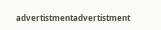advertistmentadvertistment